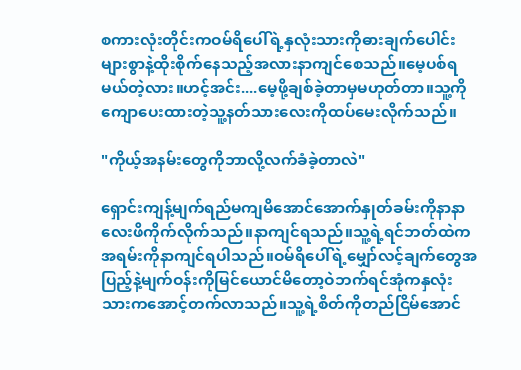စကားလုံးတိုင်းကဝမ်ရိပေါ်ရဲ့နှလုံးသားကိုဓားချက်ပေါင်းများစွာနဲ့ထိုးစိုက်နေသည့်အလားနာကျင်စေသည်။မေ့ပစ်ရမယ်တဲ့လား။ဟင့်အင်း....မေ့ဖို့ချစ်ခဲ့တာမှမဟုတ်တာ။သူ့ကိုကျောပေးထားတဲ့သူ့နတ်သားလေးကိုထပ်မေးလိုက်သည်။

"ကိုယ့်အနမ်းတွေကိုဘာလို့လက်ခံခဲ့တာလဲ"

ရှောင်းကျန့်မျက်ရည်မကျမိအောင်အောက်နှုတ်ခမ်းကိုနာနာလေးဖိကိုက်လိုက်သည်။နာကျင်ရသည်။သူ့ရဲ့ရင်ဘတ်ထဲကအရမ်းကိုနာကျင်ရပါသည်။ဝမ်ရိပေါ်ရဲ့မျှော်လင့်ချက်တွေအပြည့်နဲ့မျက်ဝန်းကိုမြင်ယောင်မိတော့ဝဲဘက်ရင်အုံကနှလုံးသားကအောင့်တက်လာသည်။သူ့ရဲ့စိတ်ကိုတည်ငြိမ်အောင်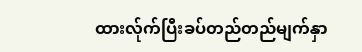ထားလ်ုက်ပြီးခပ်တည်တည်မျက်နှာ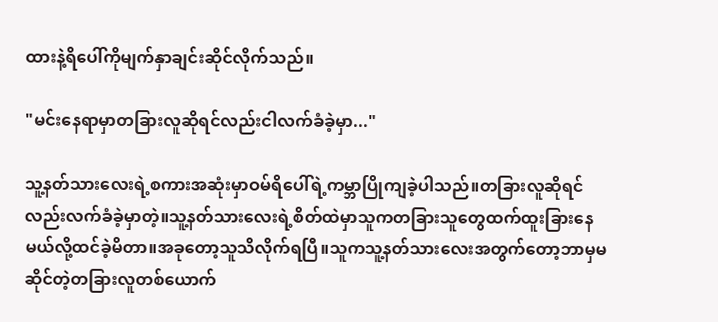ထားနဲ့ရိပေါ်ကိုမျက်နှာချင်းဆိုင်လိုက်သည်။

"မင်းနေရာမှာတခြားလူဆိုရင်လည်းငါလက်ခံခဲ့မှာ..."

သူ့နတ်သားလေးရဲ့စကားအဆုံးမှာဝမ်ရိပေါ်ရဲ့ကမ္ဘာပြိုကျခဲ့ပါသည်။တခြားလူဆိုရင်လည်းလက်ခံခဲ့မှာတဲ့။သူ့နတ်သားလေးရဲ့စိတ်ထဲမှာသူကတခြားသူတွေထက်ထူးခြားနေမယ်လို့ထင်ခဲ့မိတာ။အခုတော့သူသိလိုက်ရပြီ။သူကသူ့နတ်သားလေးအတွက်တော့ဘာမှမဆိုင်တဲ့တခြားလူတစ်ယောက်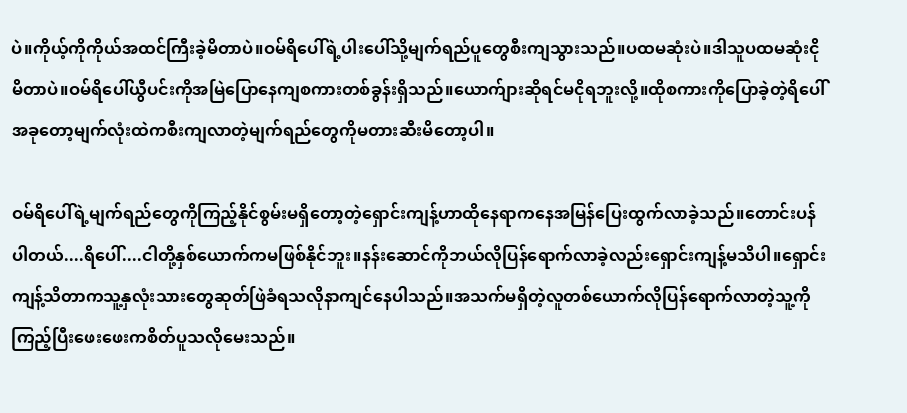ပဲ။ကိုယ့်ကိုကိုယ်အထင်ကြီးခဲ့မိတာပဲ။ဝမ်ရိပေါ်ရဲ့ပါးပေါ်သို့မျက်ရည်ပူတွေစီးကျသွားသည်။ပထမဆုံးပဲ။ဒါသူပထမဆုံးငိုမိတာပဲ။ဝမ်ရိပေါ်ယွီပင်းကိုအမြဲပြောနေကျစကားတစ်ခွန်းရှိသည်။ယောက်ျားဆိုရင်မငိုရဘူးလို့။ထိုစကားကိုပြောခဲ့တဲ့ရိပေါ်အခုတော့မျက်လုံးထဲကစီးကျလာတဲ့မျက်ရည်တွေကိုမတားဆီးမိတော့ပါ။

ဝမ်ရိပေါ်ရဲ့မျက်ရည်တွေကိုကြည့်နိုင်စွမ်းမရှိတော့တဲ့ရှောင်းကျန့်ဟာထိုနေရာကနေအမြန်ပြေးထွက်လာခဲ့သည်။တောင်းပန်ပါတယ်....ရိပေါ်....ငါတို့နှစ်ယောက်ကမဖြစ်နိုင်ဘူး။နန်းဆောင်ကိုဘယ်လိုပြန်ရောက်လာခဲ့လည်းရှောင်းကျန့်မသိပါ။ရှောင်းကျန့်သိတာကသူ့နှလုံးသားတွေဆုတ်ဖြဲခံရသလိုနာကျင်နေပါသည်။အသက်မရှိတဲ့လူတစ်ယောက်လိုပြန်ရောက်လာတဲ့သူ့ကိုကြည့်ပြီးဖေးဖေးကစိတ်ပူသလိုမေးသည်။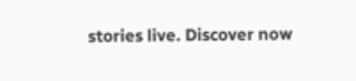stories live. Discover now